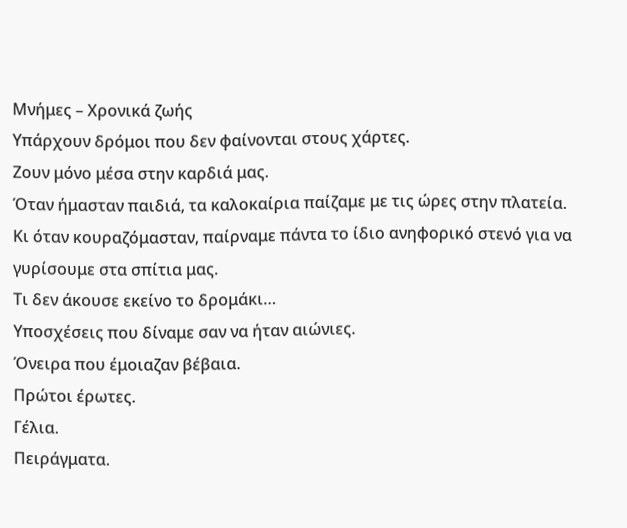Μνήμες – Χρονικά ζωής
Υπάρχουν δρόμοι που δεν φαίνονται στους χάρτες.
Ζουν μόνο μέσα στην καρδιά μας.
Όταν ήμασταν παιδιά, τα καλοκαίρια παίζαμε με τις ώρες στην πλατεία. Κι όταν κουραζόμασταν, παίρναμε πάντα το ίδιο ανηφορικό στενό για να γυρίσουμε στα σπίτια μας.
Τι δεν άκουσε εκείνο το δρομάκι…
Υποσχέσεις που δίναμε σαν να ήταν αιώνιες.
Όνειρα που έμοιαζαν βέβαια.
Πρώτοι έρωτες.
Γέλια.
Πειράγματα.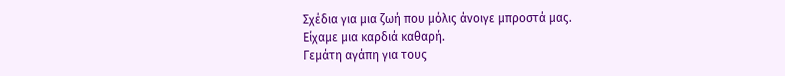Σχέδια για μια ζωή που μόλις άνοιγε μπροστά μας.
Είχαμε μια καρδιά καθαρή.
Γεμάτη αγάπη για τους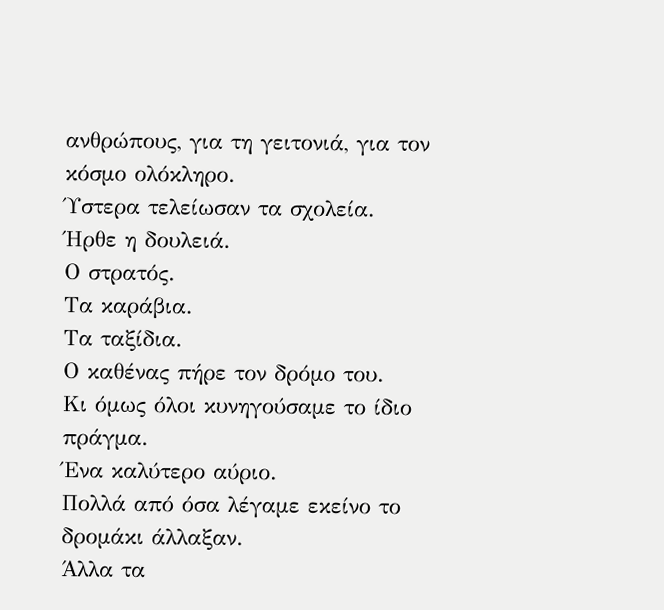ανθρώπους, για τη γειτονιά, για τον κόσμο ολόκληρο.
Ύστερα τελείωσαν τα σχολεία.
Ήρθε η δουλειά.
Ο στρατός.
Τα καράβια.
Τα ταξίδια.
Ο καθένας πήρε τον δρόμο του.
Κι όμως όλοι κυνηγούσαμε το ίδιο πράγμα.
Ένα καλύτερο αύριο.
Πολλά από όσα λέγαμε εκείνο το δρομάκι άλλαξαν.
Άλλα τα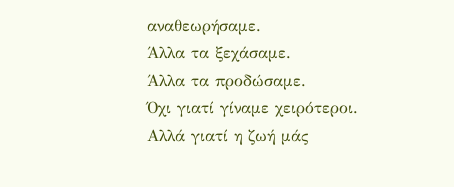αναθεωρήσαμε.
Άλλα τα ξεχάσαμε.
Άλλα τα προδώσαμε.
Όχι γιατί γίναμε χειρότεροι.
Αλλά γιατί η ζωή μάς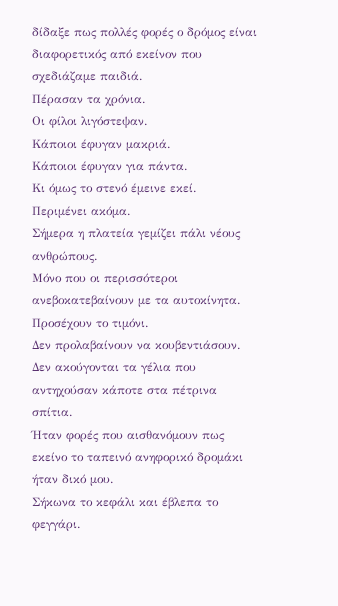δίδαξε πως πολλές φορές ο δρόμος είναι διαφορετικός από εκείνον που σχεδιάζαμε παιδιά.
Πέρασαν τα χρόνια.
Οι φίλοι λιγόστεψαν.
Κάποιοι έφυγαν μακριά.
Κάποιοι έφυγαν για πάντα.
Κι όμως το στενό έμεινε εκεί.
Περιμένει ακόμα.
Σήμερα η πλατεία γεμίζει πάλι νέους ανθρώπους.
Μόνο που οι περισσότεροι ανεβοκατεβαίνουν με τα αυτοκίνητα.
Προσέχουν το τιμόνι.
Δεν προλαβαίνουν να κουβεντιάσουν.
Δεν ακούγονται τα γέλια που αντηχούσαν κάποτε στα πέτρινα σπίτια.
Ήταν φορές που αισθανόμουν πως εκείνο το ταπεινό ανηφορικό δρομάκι ήταν δικό μου.
Σήκωνα το κεφάλι και έβλεπα το φεγγάρι.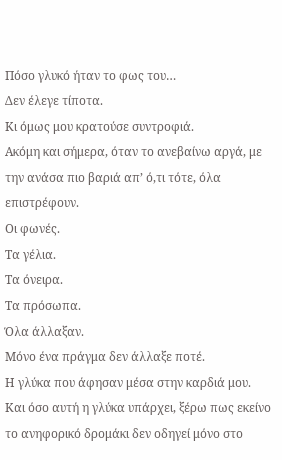Πόσο γλυκό ήταν το φως του…
Δεν έλεγε τίποτα.
Κι όμως μου κρατούσε συντροφιά.
Ακόμη και σήμερα, όταν το ανεβαίνω αργά, με την ανάσα πιο βαριά απ’ ό,τι τότε, όλα επιστρέφουν.
Οι φωνές.
Τα γέλια.
Τα όνειρα.
Τα πρόσωπα.
Όλα άλλαξαν.
Μόνο ένα πράγμα δεν άλλαξε ποτέ.
Η γλύκα που άφησαν μέσα στην καρδιά μου.
Και όσο αυτή η γλύκα υπάρχει, ξέρω πως εκείνο το ανηφορικό δρομάκι δεν οδηγεί μόνο στο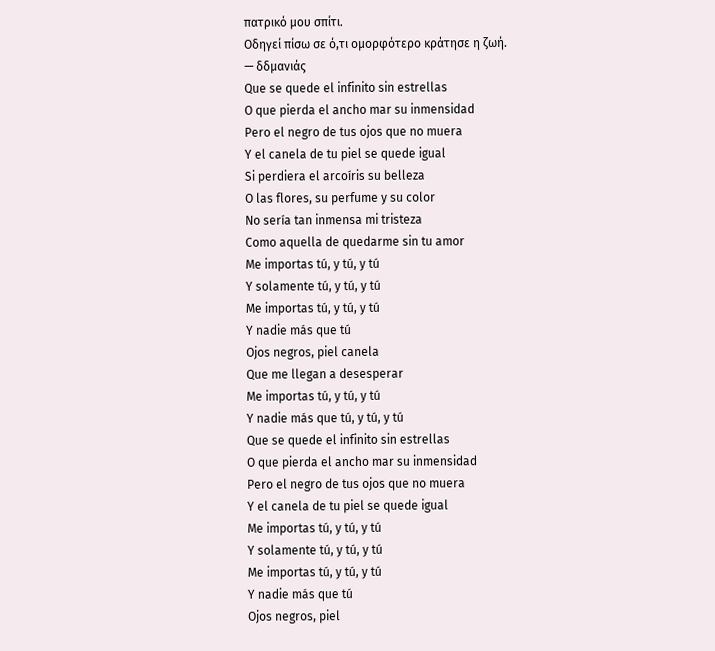πατρικό μου σπίτι.
Οδηγεί πίσω σε ό,τι ομορφότερο κράτησε η ζωή.
— δδμανιάς
Que se quede el infinito sin estrellas
O que pierda el ancho mar su inmensidad
Pero el negro de tus ojos que no muera
Y el canela de tu piel se quede igual
Si perdiera el arcoíris su belleza
O las flores, su perfume y su color
No sería tan inmensa mi tristeza
Como aquella de quedarme sin tu amor
Me importas tú, y tú, y tú
Y solamente tú, y tú, y tú
Me importas tú, y tú, y tú
Y nadie más que tú
Ojos negros, piel canela
Que me llegan a desesperar
Me importas tú, y tú, y tú
Y nadie más que tú, y tú, y tú
Que se quede el infinito sin estrellas
O que pierda el ancho mar su inmensidad
Pero el negro de tus ojos que no muera
Y el canela de tu piel se quede igual
Me importas tú, y tú, y tú
Y solamente tú, y tú, y tú
Me importas tú, y tú, y tú
Y nadie más que tú
Ojos negros, piel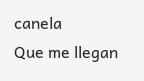canela
Que me llegan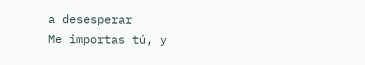a desesperar
Me importas tú, y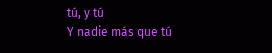tú, y tú
Y nadie más que tú